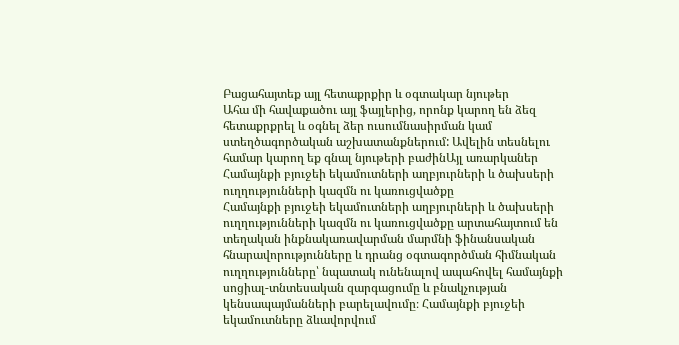Բացահայտեք այլ հետաքրքիր և օգտակար նյութեր
Ահա մի հավաքածու այլ ֆայլերից, որոնք կարող են ձեզ հետաքրքրել և օգնել ձեր ուսումնասիրման կամ ստեղծագործական աշխատանքներում: Ավելին տեսնելու համար կարող եք գնալ նյութերի բաժինԱյլ առարկաներ
Համայնքի բյուջեի եկամուտների աղբյուրների և ծախսերի ուղղությունների կազմն ու կառուցվածքը
Համայնքի բյուջեի եկամուտների աղբյուրների և ծախսերի ուղղությունների կազմն ու կառուցվածքը արտահայտում են տեղական ինքնակառավարման մարմնի ֆինանսական հնարավորությունները և դրանց օգտագործման հիմնական ուղղությունները՝ նպատակ ունենալով ապահովել համայնքի սոցիալ-տնտեսական զարգացումը և բնակչության կենսապայմանների բարելավումը։ Համայնքի բյուջեի եկամուտները ձևավորվում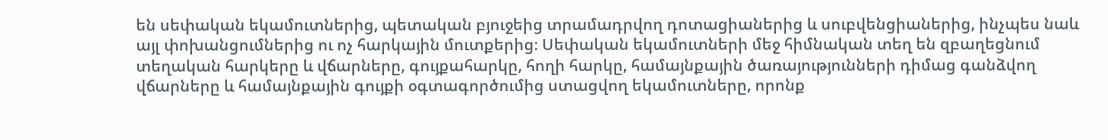են սեփական եկամուտներից, պետական բյուջեից տրամադրվող դոտացիաներից և սուբվենցիաներից, ինչպես նաև այլ փոխանցումներից ու ոչ հարկային մուտքերից։ Սեփական եկամուտների մեջ հիմնական տեղ են զբաղեցնում տեղական հարկերը և վճարները, գույքահարկը, հողի հարկը, համայնքային ծառայությունների դիմաց գանձվող վճարները և համայնքային գույքի օգտագործումից ստացվող եկամուտները, որոնք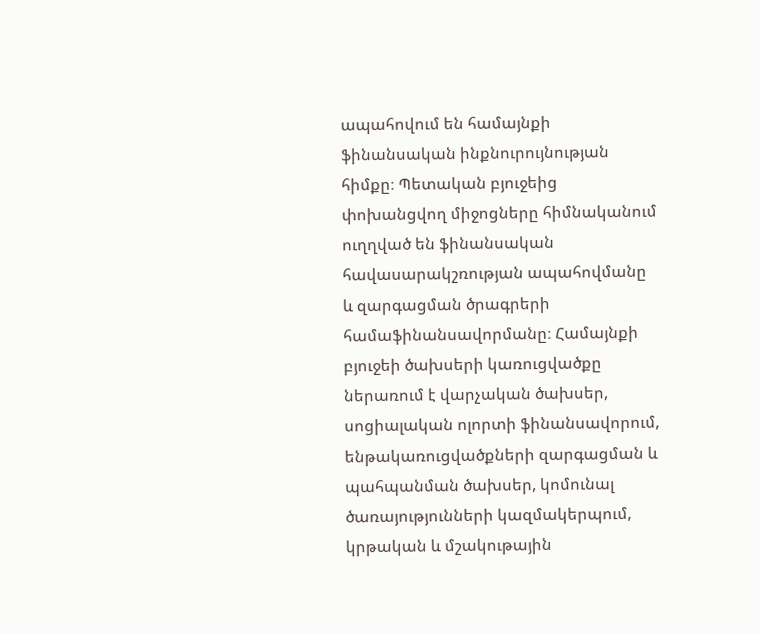ապահովում են համայնքի ֆինանսական ինքնուրույնության հիմքը։ Պետական բյուջեից փոխանցվող միջոցները հիմնականում ուղղված են ֆինանսական հավասարակշռության ապահովմանը և զարգացման ծրագրերի համաֆինանսավորմանը։ Համայնքի բյուջեի ծախսերի կառուցվածքը ներառում է վարչական ծախսեր, սոցիալական ոլորտի ֆինանսավորում, ենթակառուցվածքների զարգացման և պահպանման ծախսեր, կոմունալ ծառայությունների կազմակերպում, կրթական և մշակութային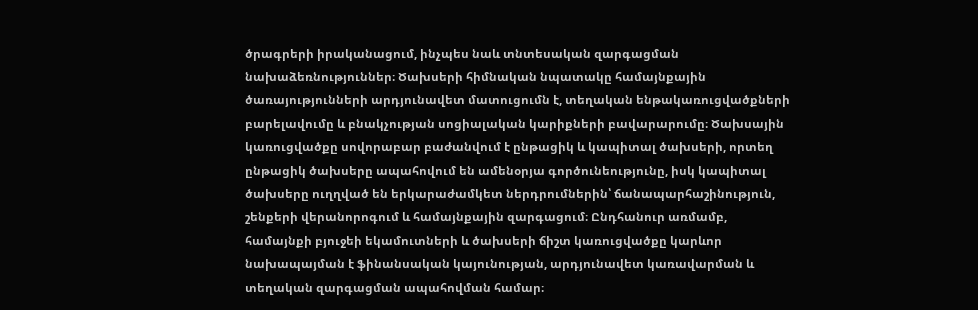ծրագրերի իրականացում, ինչպես նաև տնտեսական զարգացման նախաձեռնություններ։ Ծախսերի հիմնական նպատակը համայնքային ծառայությունների արդյունավետ մատուցումն է, տեղական ենթակառուցվածքների բարելավումը և բնակչության սոցիալական կարիքների բավարարումը։ Ծախսային կառուցվածքը սովորաբար բաժանվում է ընթացիկ և կապիտալ ծախսերի, որտեղ ընթացիկ ծախսերը ապահովում են ամենօրյա գործունեությունը, իսկ կապիտալ ծախսերը ուղղված են երկարաժամկետ ներդրումներին՝ ճանապարհաշինություն, շենքերի վերանորոգում և համայնքային զարգացում։ Ընդհանուր առմամբ, համայնքի բյուջեի եկամուտների և ծախսերի ճիշտ կառուցվածքը կարևոր նախապայման է ֆինանսական կայունության, արդյունավետ կառավարման և տեղական զարգացման ապահովման համար։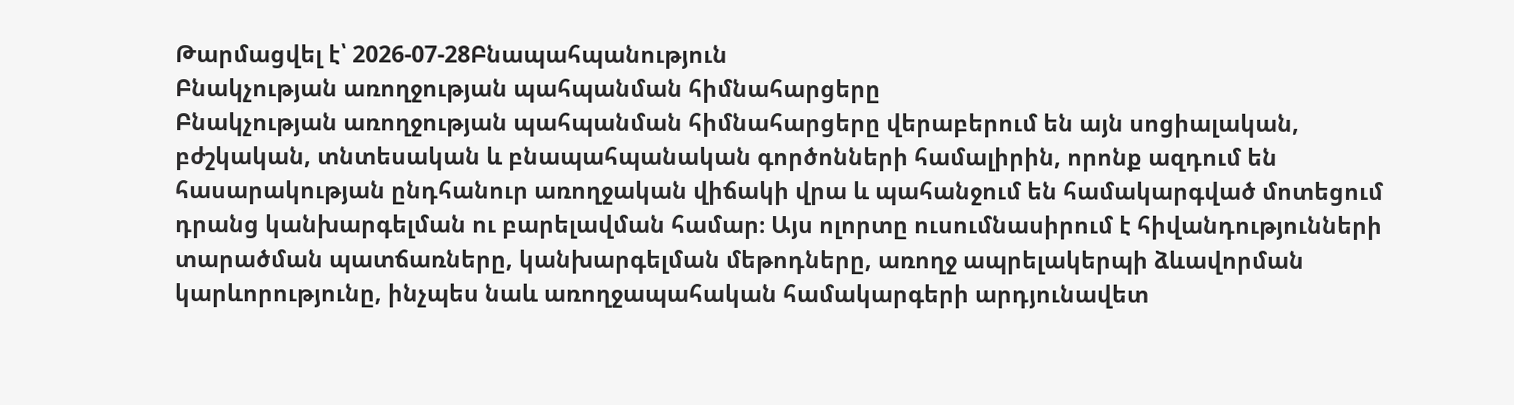Թարմացվել է՝ 2026-07-28Բնապահպանություն
Բնակչության առողջության պահպանման հիմնահարցերը
Բնակչության առողջության պահպանման հիմնահարցերը վերաբերում են այն սոցիալական, բժշկական, տնտեսական և բնապահպանական գործոնների համալիրին, որոնք ազդում են հասարակության ընդհանուր առողջական վիճակի վրա և պահանջում են համակարգված մոտեցում դրանց կանխարգելման ու բարելավման համար։ Այս ոլորտը ուսումնասիրում է հիվանդությունների տարածման պատճառները, կանխարգելման մեթոդները, առողջ ապրելակերպի ձևավորման կարևորությունը, ինչպես նաև առողջապահական համակարգերի արդյունավետ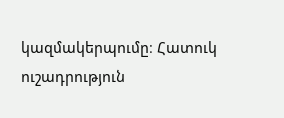կազմակերպումը։ Հատուկ ուշադրություն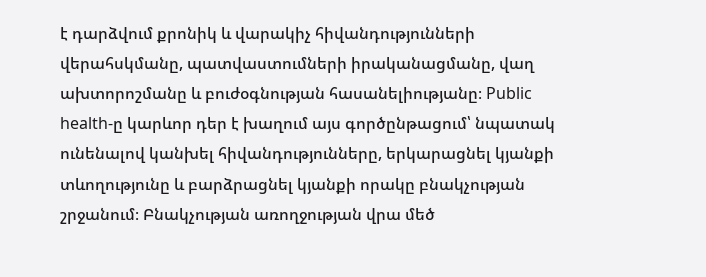է դարձվում քրոնիկ և վարակիչ հիվանդությունների վերահսկմանը, պատվաստումների իրականացմանը, վաղ ախտորոշմանը և բուժօգնության հասանելիությանը։ Public health-ը կարևոր դեր է խաղում այս գործընթացում՝ նպատակ ունենալով կանխել հիվանդությունները, երկարացնել կյանքի տևողությունը և բարձրացնել կյանքի որակը բնակչության շրջանում։ Բնակչության առողջության վրա մեծ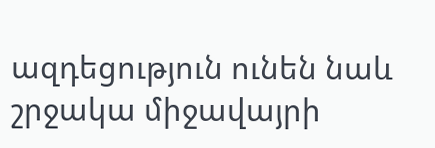ազդեցություն ունեն նաև շրջակա միջավայրի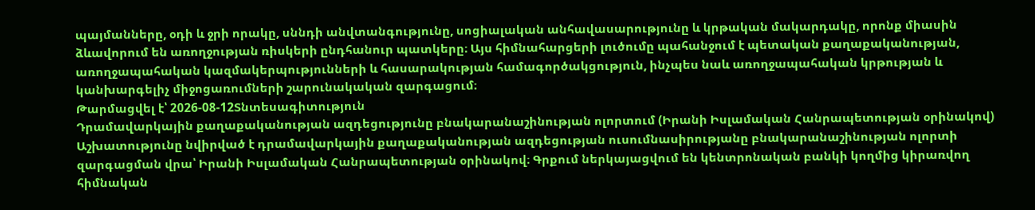պայմանները, օդի և ջրի որակը, սննդի անվտանգությունը, սոցիալական անհավասարությունը և կրթական մակարդակը, որոնք միասին ձևավորում են առողջության ռիսկերի ընդհանուր պատկերը։ Այս հիմնահարցերի լուծումը պահանջում է պետական քաղաքականության, առողջապահական կազմակերպությունների և հասարակության համագործակցություն, ինչպես նաև առողջապահական կրթության և կանխարգելիչ միջոցառումների շարունակական զարգացում։
Թարմացվել է՝ 2026-08-12Տնտեսագիտություն
Դրամավարկային քաղաքականության ազդեցությունը բնակարանաշինության ոլորտում (Իրանի Իսլամական Հանրապետության օրինակով)
Աշխատությունը նվիրված է դրամավարկային քաղաքականության ազդեցության ուսումնասիրությանը բնակարանաշինության ոլորտի զարգացման վրա՝ Իրանի Իսլամական Հանրապետության օրինակով։ Գրքում ներկայացվում են կենտրոնական բանկի կողմից կիրառվող հիմնական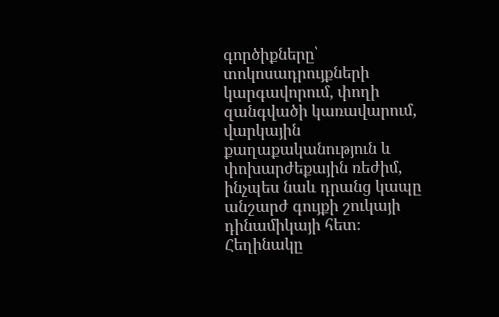գործիքները՝ տոկոսադրույքների կարգավորում, փողի զանգվածի կառավարում, վարկային քաղաքականություն և փոխարժեքային ռեժիմ, ինչպես նաև դրանց կապը անշարժ գույքի շուկայի դինամիկայի հետ։ Հեղինակը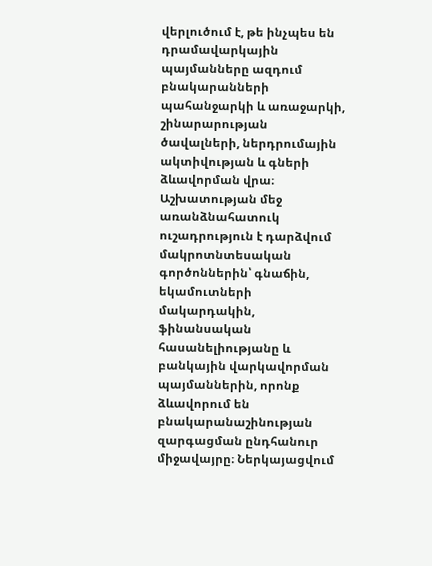վերլուծում է, թե ինչպես են դրամավարկային պայմանները ազդում բնակարանների պահանջարկի և առաջարկի, շինարարության ծավալների, ներդրումային ակտիվության և գների ձևավորման վրա։ Աշխատության մեջ առանձնահատուկ ուշադրություն է դարձվում մակրոտնտեսական գործոններին՝ գնաճին, եկամուտների մակարդակին, ֆինանսական հասանելիությանը և բանկային վարկավորման պայմաններին, որոնք ձևավորում են բնակարանաշինության զարգացման ընդհանուր միջավայրը։ Ներկայացվում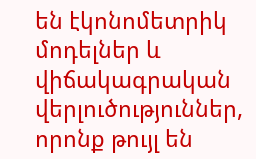են էկոնոմետրիկ մոդելներ և վիճակագրական վերլուծություններ, որոնք թույլ են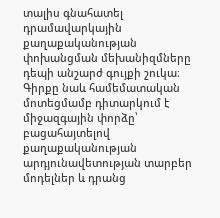տալիս գնահատել դրամավարկային քաղաքականության փոխանցման մեխանիզմները դեպի անշարժ գույքի շուկա։ Գիրքը նաև համեմատական մոտեցմամբ դիտարկում է միջազգային փորձը՝ բացահայտելով քաղաքականության արդյունավետության տարբեր մոդելներ և դրանց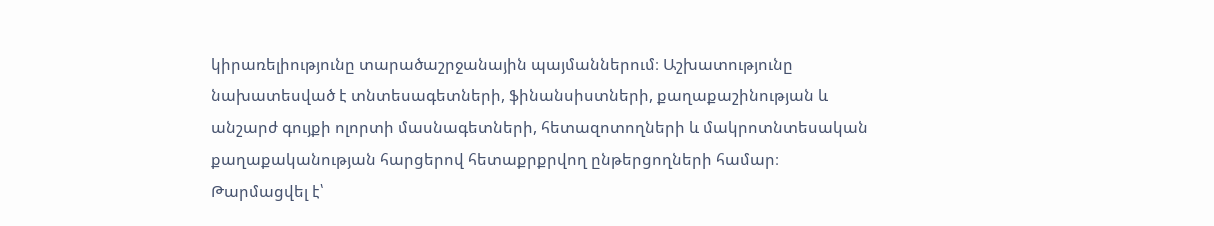կիրառելիությունը տարածաշրջանային պայմաններում։ Աշխատությունը նախատեսված է տնտեսագետների, ֆինանսիստների, քաղաքաշինության և անշարժ գույքի ոլորտի մասնագետների, հետազոտողների և մակրոտնտեսական քաղաքականության հարցերով հետաքրքրվող ընթերցողների համար։
Թարմացվել է՝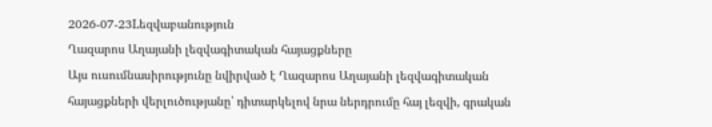2026-07-23Lեզվաբանություն
Ղազարոս Աղայանի լեզվագիտական հայացքները
Այս ուսումնասիրությունը նվիրված է Ղազարոս Աղայանի լեզվագիտական հայացքների վերլուծությանը՝ դիտարկելով նրա ներդրումը հայ լեզվի, գրական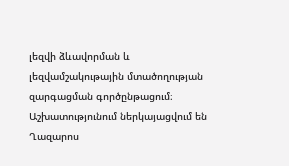լեզվի ձևավորման և լեզվամշակութային մտածողության զարգացման գործընթացում։ Աշխատությունում ներկայացվում են Ղազարոս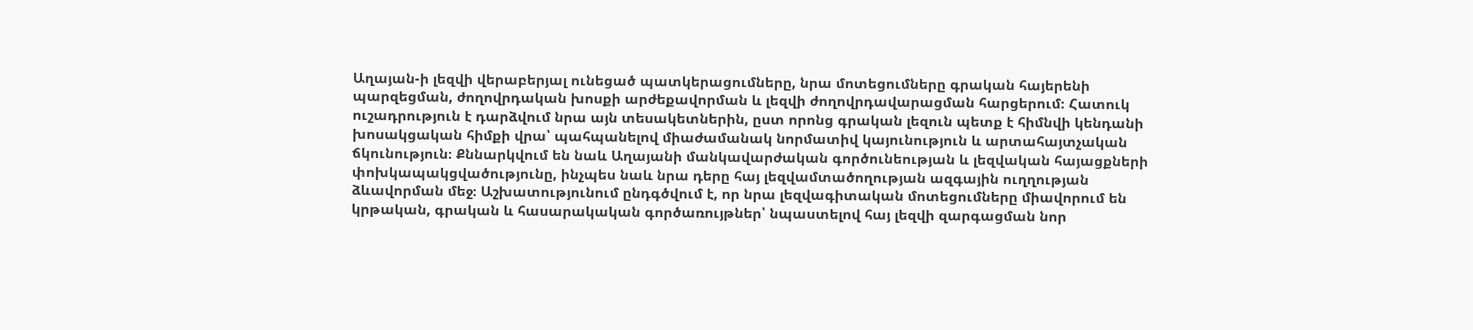Աղայան-ի լեզվի վերաբերյալ ունեցած պատկերացումները, նրա մոտեցումները գրական հայերենի պարզեցման, ժողովրդական խոսքի արժեքավորման և լեզվի ժողովրդավարացման հարցերում։ Հատուկ ուշադրություն է դարձվում նրա այն տեսակետներին, ըստ որոնց գրական լեզուն պետք է հիմնվի կենդանի խոսակցական հիմքի վրա՝ պահպանելով միաժամանակ նորմատիվ կայունություն և արտահայտչական ճկունություն։ Քննարկվում են նաև Աղայանի մանկավարժական գործունեության և լեզվական հայացքների փոխկապակցվածությունը, ինչպես նաև նրա դերը հայ լեզվամտածողության ազգային ուղղության ձևավորման մեջ։ Աշխատությունում ընդգծվում է, որ նրա լեզվագիտական մոտեցումները միավորում են կրթական, գրական և հասարակական գործառույթներ՝ նպաստելով հայ լեզվի զարգացման նոր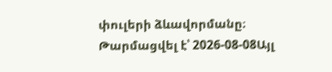փուլերի ձևավորմանը։
Թարմացվել է՝ 2026-08-08Այլ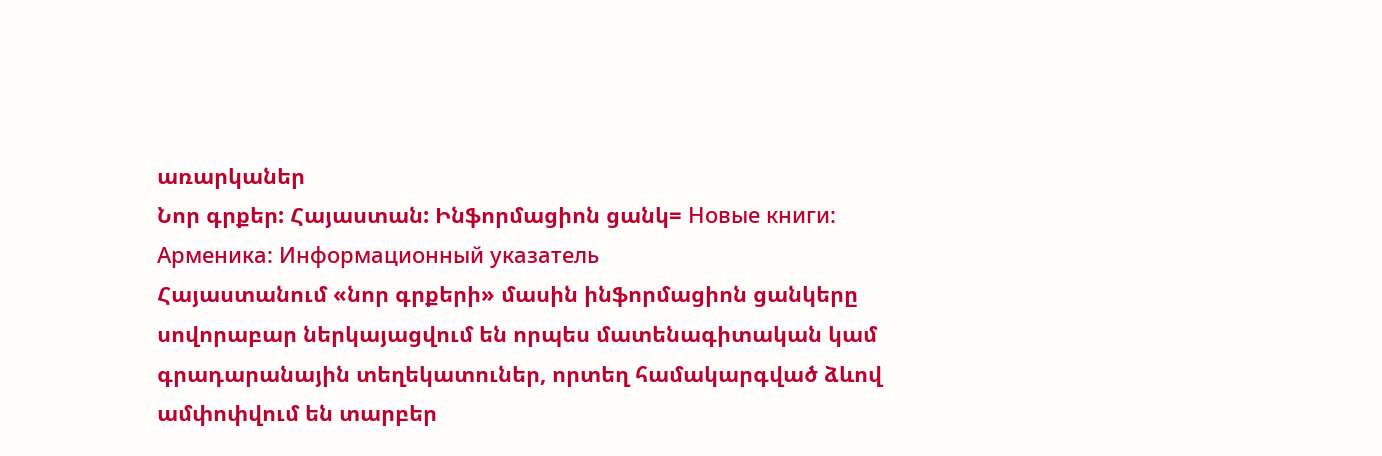առարկաներ
Նոր գրքեր: Հայաստան: Ինֆորմացիոն ցանկ= Новые книги: Арменика: Информационный указатель
Հայաստանում «նոր գրքերի» մասին ինֆորմացիոն ցանկերը սովորաբար ներկայացվում են որպես մատենագիտական կամ գրադարանային տեղեկատուներ, որտեղ համակարգված ձևով ամփոփվում են տարբեր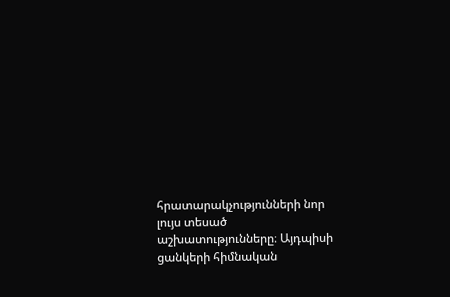հրատարակչությունների նոր լույս տեսած աշխատությունները։ Այդպիսի ցանկերի հիմնական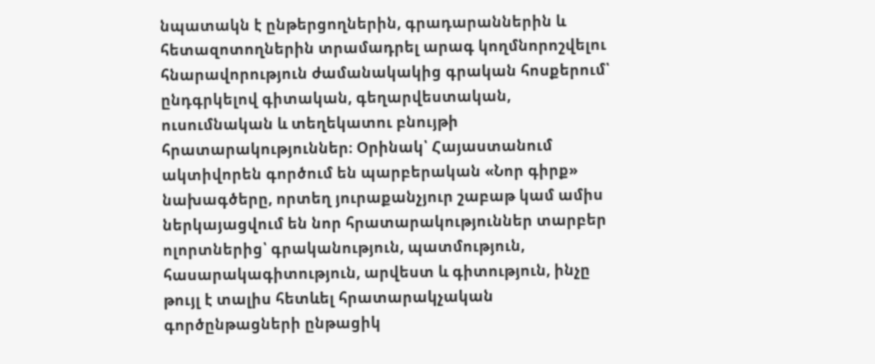նպատակն է ընթերցողներին, գրադարաններին և հետազոտողներին տրամադրել արագ կողմնորոշվելու հնարավորություն ժամանակակից գրական հոսքերում՝ ընդգրկելով գիտական, գեղարվեստական, ուսումնական և տեղեկատու բնույթի հրատարակություններ։ Օրինակ՝ Հայաստանում ակտիվորեն գործում են պարբերական «Նոր գիրք» նախագծերը, որտեղ յուրաքանչյուր շաբաթ կամ ամիս ներկայացվում են նոր հրատարակություններ տարբեր ոլորտներից՝ գրականություն, պատմություն, հասարակագիտություն, արվեստ և գիտություն, ինչը թույլ է տալիս հետևել հրատարակչական գործընթացների ընթացիկ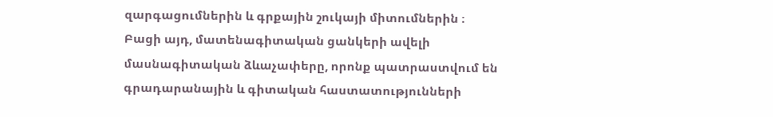զարգացումներին և գրքային շուկայի միտումներին ։ Բացի այդ, մատենագիտական ցանկերի ավելի մասնագիտական ձևաչափերը, որոնք պատրաստվում են գրադարանային և գիտական հաստատությունների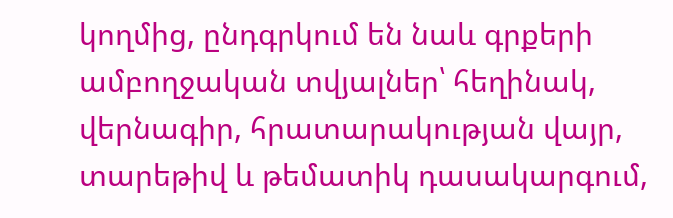կողմից, ընդգրկում են նաև գրքերի ամբողջական տվյալներ՝ հեղինակ, վերնագիր, հրատարակության վայր, տարեթիվ և թեմատիկ դասակարգում,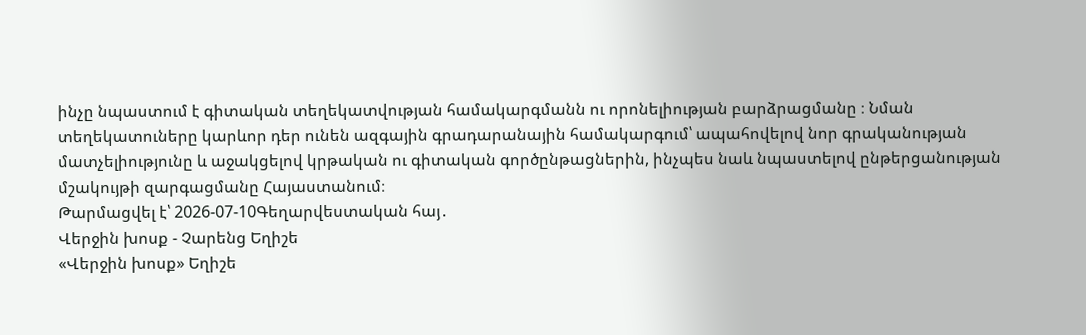ինչը նպաստում է գիտական տեղեկատվության համակարգմանն ու որոնելիության բարձրացմանը ։ Նման տեղեկատուները կարևոր դեր ունեն ազգային գրադարանային համակարգում՝ ապահովելով նոր գրականության մատչելիությունը և աջակցելով կրթական ու գիտական գործընթացներին, ինչպես նաև նպաստելով ընթերցանության մշակույթի զարգացմանը Հայաստանում։
Թարմացվել է՝ 2026-07-10Գեղարվեստական հայ․
Վերջին խոսք - Չարենց Եղիշե
«Վերջին խոսք» Եղիշե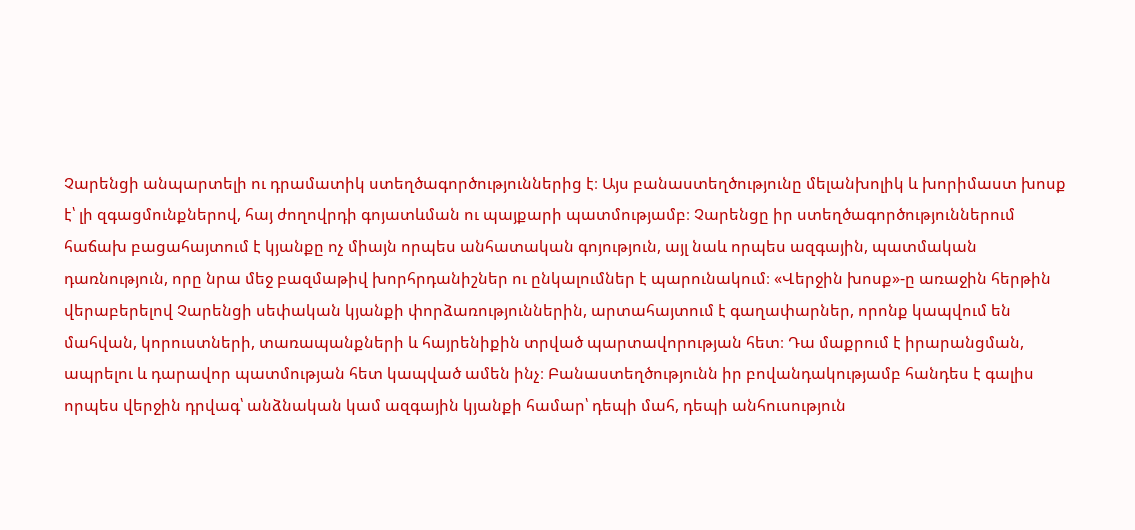Չարենցի անպարտելի ու դրամատիկ ստեղծագործություններից է։ Այս բանաստեղծությունը մելանխոլիկ և խորիմաստ խոսք է՝ լի զգացմունքներով, հայ ժողովրդի գոյատևման ու պայքարի պատմությամբ։ Չարենցը իր ստեղծագործություններում հաճախ բացահայտում է կյանքը ոչ միայն որպես անհատական գոյություն, այլ նաև որպես ազգային, պատմական դառնություն, որը նրա մեջ բազմաթիվ խորհրդանիշներ ու ընկալումներ է պարունակում։ «Վերջին խոսք»-ը առաջին հերթին վերաբերելով Չարենցի սեփական կյանքի փորձառություններին, արտահայտում է գաղափարներ, որոնք կապվում են մահվան, կորուստների, տառապանքների և հայրենիքին տրված պարտավորության հետ։ Դա մաքրում է իրարանցման, ապրելու և դարավոր պատմության հետ կապված ամեն ինչ։ Բանաստեղծությունն իր բովանդակությամբ հանդես է գալիս որպես վերջին դրվագ՝ անձնական կամ ազգային կյանքի համար՝ դեպի մահ, դեպի անհուսություն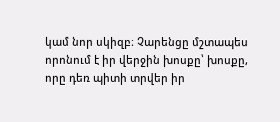կամ նոր սկիզբ։ Չարենցը մշտապես որոնում է իր վերջին խոսքը՝ խոսքը, որը դեռ պիտի տրվեր իր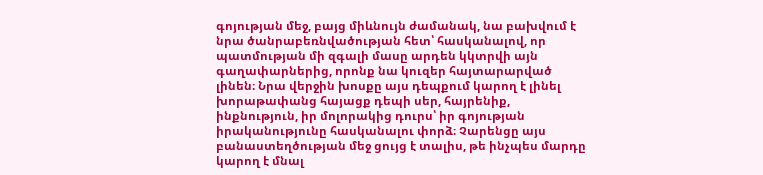գոյության մեջ, բայց միևնույն ժամանակ, նա բախվում է նրա ծանրաբեռնվածության հետ՝ հասկանալով, որ պատմության մի զգալի մասը արդեն կկտրվի այն գաղափարներից, որոնք նա կուզեր հայտարարված լինեն։ Նրա վերջին խոսքը այս դեպքում կարող է լինել խորաթափանց հայացք դեպի սեր, հայրենիք, ինքնություն, իր մոլորակից դուրս՝ իր գոյության իրականությունը հասկանալու փորձ։ Չարենցը այս բանաստեղծության մեջ ցույց է տալիս, թե ինչպես մարդը կարող է մնալ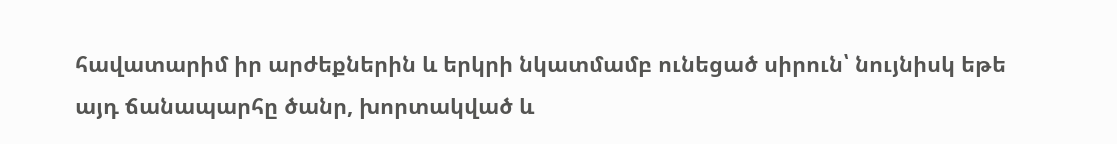հավատարիմ իր արժեքներին և երկրի նկատմամբ ունեցած սիրուն՝ նույնիսկ եթե այդ ճանապարհը ծանր, խորտակված և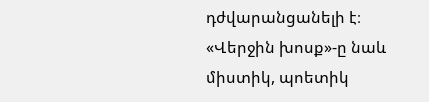դժվարանցանելի է։ «Վերջին խոսք»-ը նաև միստիկ, պոետիկ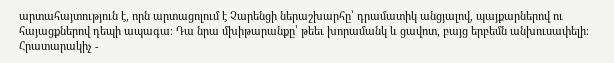արտահայտություն է, որն արտացոլում է Չարենցի ներաշխարհը՝ դրամատիկ անցյալով, պայքարներով ու հայացքներով դեպի ապագա։ Դա նրա մխիթարանքը՝ թեեւ խորամանկ և ցավոտ, բայց երբեմն անխուսափելի։ Հրատարակիչ -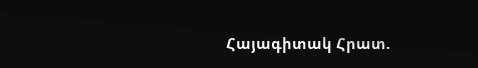Հայագիտակ Հրատ.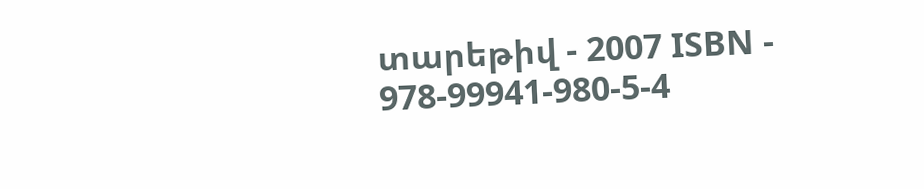տարեթիվ - 2007 ISBN - 978-99941-980-5-4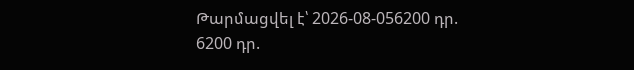Թարմացվել է՝ 2026-08-056200 դր.
6200 դր.